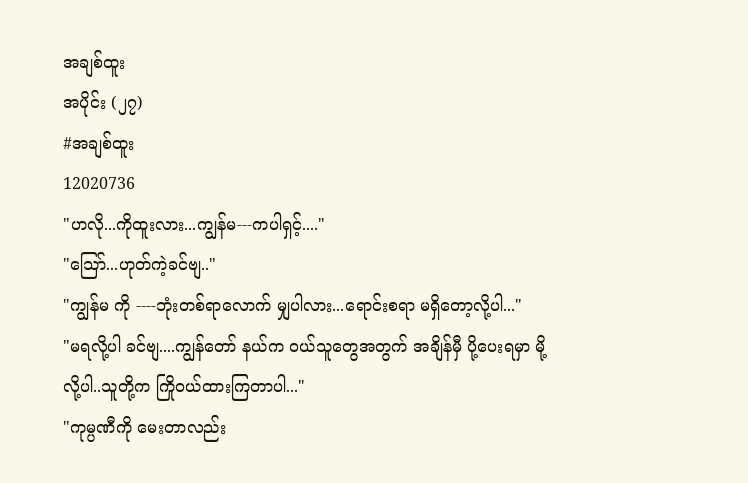အချစ်ထူး
အပိုင်း (၂၇)
#အချစ်ထူး
12020736
"ဟလို...ကိုထူးလား...ကျွန်မ---ကပါရှင့်...."
"သြော်...ဟုတ်ကဲ့ခင်ဗျ.."
"ကျွန်မ ကို ----ဘုံးတစ်ရာလောက် မျှပါလား...ရောင်းစရာ မရှိတော့လို့ပါ..."
"မရလို့ပါ ခင်ဗျ....ကျွန်တော် နယ်က ဝယ်သူတွေအတွက် အချိန်မှီ ပို့ပေးရမှာ မို့လို့ပါ..သူတို့က ကြိုဝယ်ထားကြတာပါ..."
"ကုမ္ပဏီကို မေးတာလည်း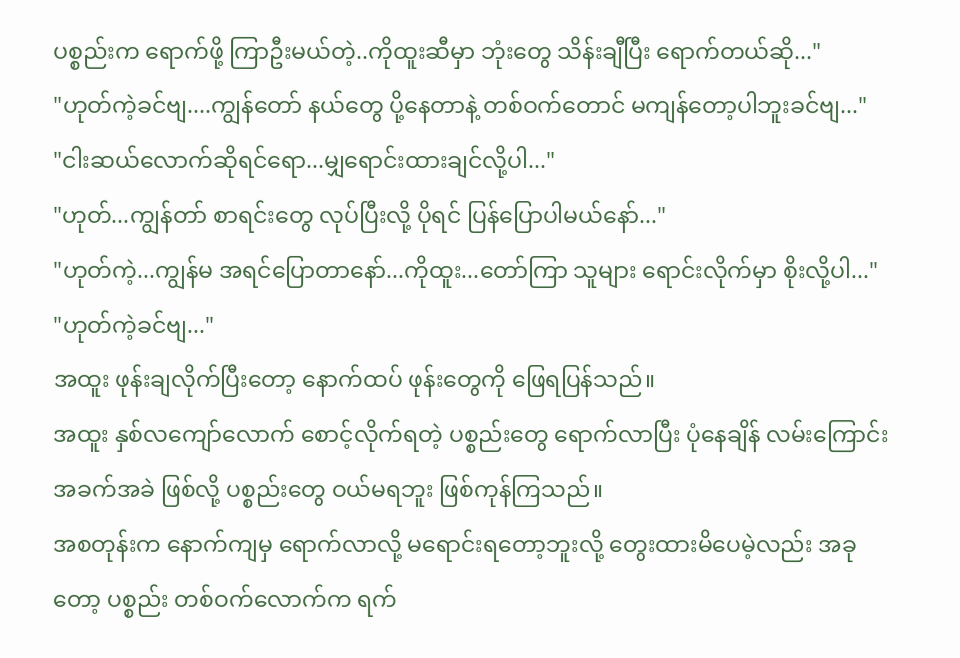ပစ္စည်းက ရောက်ဖို့ ကြာဦးမယ်တဲ့..ကိုထူးဆီမှာ ဘုံးတွေ သိန်းချီပြီး ရောက်တယ်ဆို..."
"ဟုတ်ကဲ့ခင်ဗျ....ကျွန်တော် နယ်တွေ ပို့နေတာနဲ့ တစ်ဝက်တောင် မကျန်တော့ပါဘူးခင်ဗျ..."
"ငါးဆယ်လောက်ဆိုရင်ရော...မျှရောင်းထားချင်လို့ပါ..."
"ဟုတ်...ကျွန်တာ် စာရင်းတွေ လုပ်ပြီးလို့ ပိုရင် ပြန်ပြောပါမယ်နော်..."
"ဟုတ်ကဲ့...ကျွန်မ အရင်ပြောတာနော်...ကိုထူး...တော်ကြာ သူများ ရောင်းလိုက်မှာ စိုးလို့ပါ..."
"ဟုတ်ကဲ့ခင်ဗျ..."
အထူး ဖုန်းချလိုက်ပြီးတော့ နောက်ထပ် ဖုန်းတွေကို ဖြေရပြန်သည်။
အထူး နှစ်လကျော်လောက် စောင့်လိုက်ရတဲ့ ပစ္စည်းတွေ ရောက်လာပြီး ပုံနေချိန် လမ်းကြောင်းအခက်အခဲ ဖြစ်လို့ ပစ္စည်းတွေ ဝယ်မရဘူး ဖြစ်ကုန်ကြသည်။
အစတုန်းက နောက်ကျမှ ရောက်လာလို့ မရောင်းရတော့ဘူးလို့ တွေးထားမိပေမဲ့လည်း အခုတော့ ပစ္စည်း တစ်ဝက်လောက်က ရက်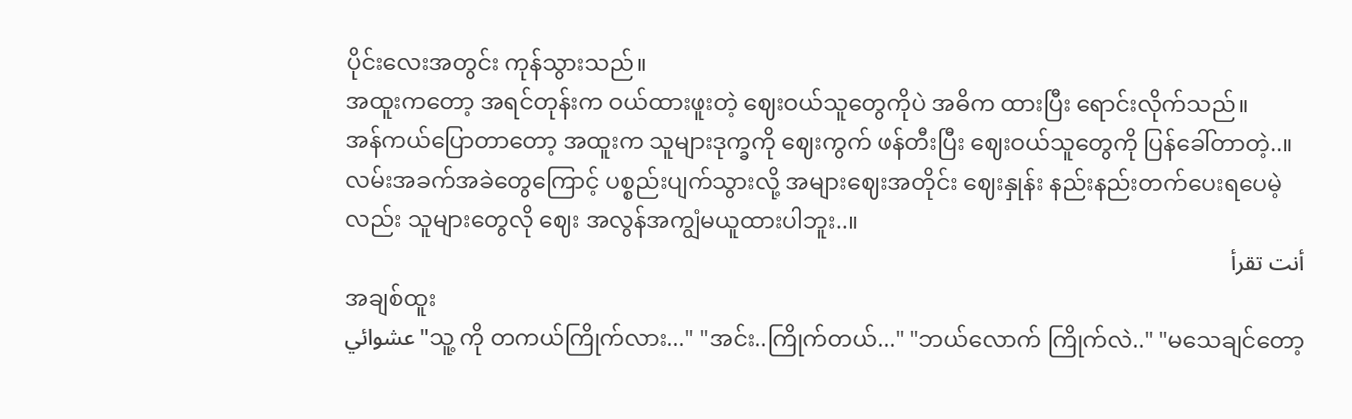ပိုင်းလေးအတွင်း ကုန်သွားသည်။
အထူးကတော့ အရင်တုန်းက ဝယ်ထားဖူးတဲ့ ဈေးဝယ်သူတွေကိုပဲ အဓိက ထားပြီး ရောင်းလိုက်သည်။
အန်ကယ်ပြောတာတော့ အထူးက သူများဒုက္ခကို ဈေးကွက် ဖန်တီးပြီး ဈေးဝယ်သူတွေကို ပြန်ခေါ်တာတဲ့..။
လမ်းအခက်အခဲတွေကြောင့် ပစ္စည်းပျက်သွားလို့ အများဈေးအတိုင်း ဈေးနှုန်း နည်းနည်းတက်ပေးရပေမဲ့လည်း သူများတွေလို ဈေး အလွန်အကျွံမယူထားပါဘူး..။
أنت تقرأ
အချစ်ထူး
عشوائي"သူ့ ကို တကယ်ကြိုက်လား..." "အင်း..ကြိုက်တယ်..." "ဘယ်လောက် ကြိုက်လဲ.." "မသေချင်တော့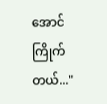အောင် ကြိုက်တယ်..."